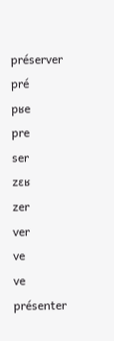préserver
pré
pʁe
pre
ser
zɛʁ
zer
ver
ve
ve
présenter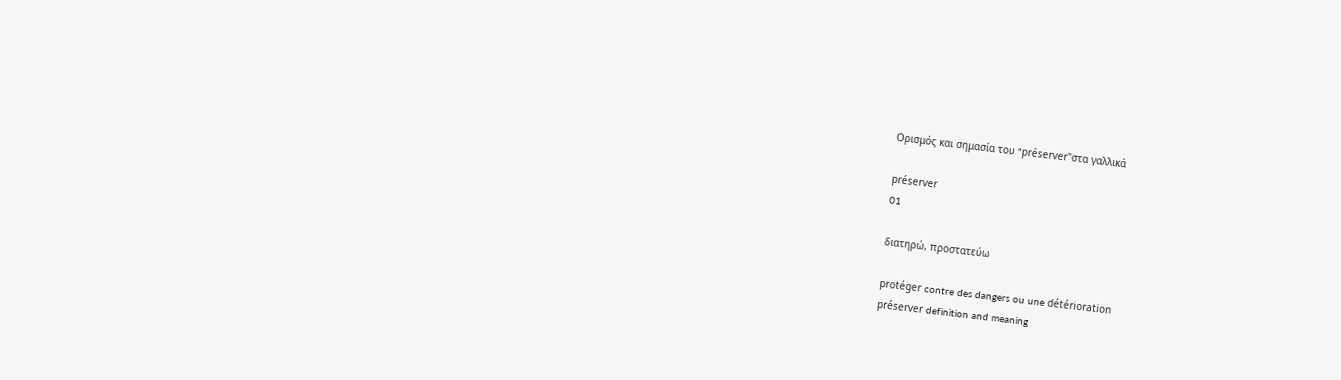Ορισμός και σημασία του "préserver"στα γαλλικά

préserver
01

διατηρώ, προστατεύω

protéger contre des dangers ou une détérioration
préserver definition and meaning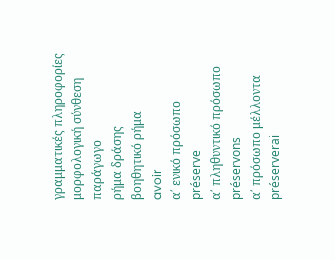γραμματικές πληροφορίες
μορφολογική σύνθεση
παράγωγο
ρήμα δράσης
βοηθητικό ρήμα
avoir
α΄ ενικό πρόσωπο
préserve
α΄ πληθυντικό πρόσωπο
préservons
α΄ πρόσωπο μέλλοντα
préserverai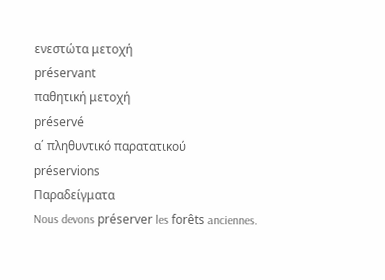ενεστώτα μετοχή
préservant
παθητική μετοχή
préservé
α΄ πληθυντικό παρατατικού
préservions
Παραδείγματα
Nous devons préserver les forêts anciennes.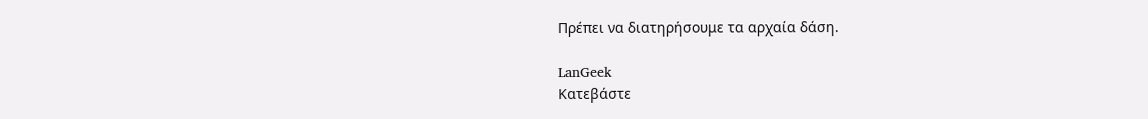Πρέπει να διατηρήσουμε τα αρχαία δάση.

LanGeek
Κατεβάστε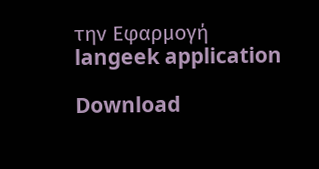την Εφαρμογή
langeek application

Download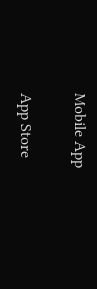Mobile App

App Store